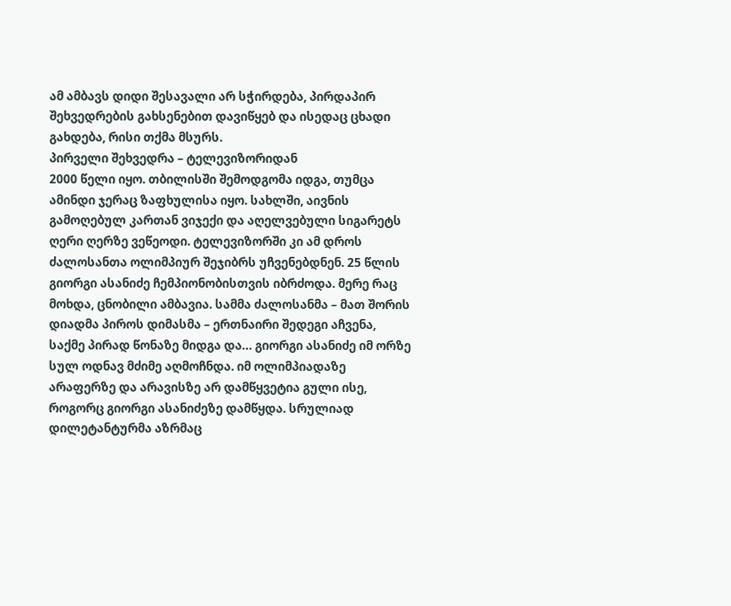ამ ამბავს დიდი შესავალი არ სჭირდება, პირდაპირ შეხვედრების გახსენებით დავიწყებ და ისედაც ცხადი გახდება, რისი თქმა მსურს.
პირველი შეხვედრა – ტელევიზორიდან
2000 წელი იყო. თბილისში შემოდგომა იდგა, თუმცა ამინდი ჯერაც ზაფხულისა იყო. სახლში, აივნის გამოღებულ კართან ვიჯექი და აღელვებული სიგარეტს ღერი ღერზე ვეწეოდი. ტელევიზორში კი ამ დროს ძალოსანთა ოლიმპიურ შეჯიბრს უჩვენებდნენ. 25 წლის გიორგი ასანიძე ჩემპიონობისთვის იბრძოდა. მერე რაც მოხდა, ცნობილი ამბავია. სამმა ძალოსანმა – მათ შორის დიადმა პიროს დიმასმა – ერთნაირი შედეგი აჩვენა, საქმე პირად წონაზე მიდგა და… გიორგი ასანიძე იმ ორზე სულ ოდნავ მძიმე აღმოჩნდა. იმ ოლიმპიადაზე არაფერზე და არავისზე არ დამწყვეტია გული ისე, როგორც გიორგი ასანიძეზე დამწყდა. სრულიად დილეტანტურმა აზრმაც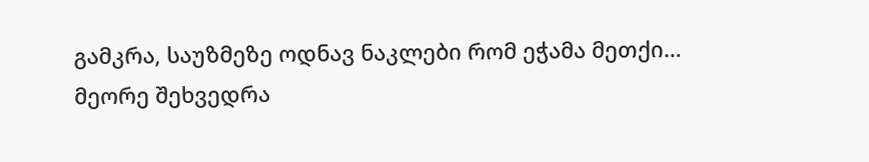გამკრა, საუზმეზე ოდნავ ნაკლები რომ ეჭამა მეთქი…
მეორე შეხვედრა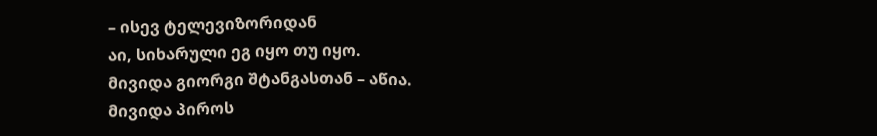– ისევ ტელევიზორიდან
აი, სიხარული ეგ იყო თუ იყო.
მივიდა გიორგი შტანგასთან – აწია.
მივიდა პიროს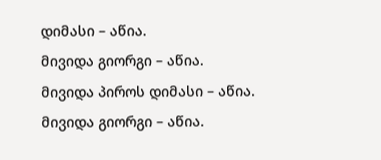დიმასი – აწია.
მივიდა გიორგი – აწია.
მივიდა პიროს დიმასი – აწია.
მივიდა გიორგი – აწია.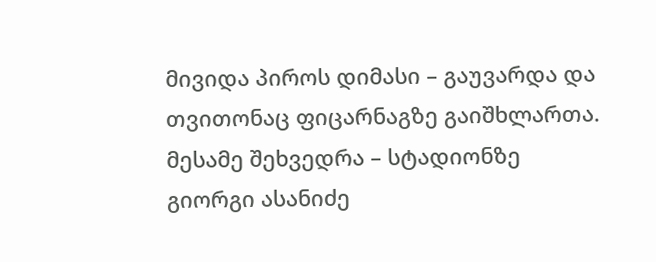მივიდა პიროს დიმასი – გაუვარდა და თვითონაც ფიცარნაგზე გაიშხლართა.
მესამე შეხვედრა – სტადიონზე
გიორგი ასანიძე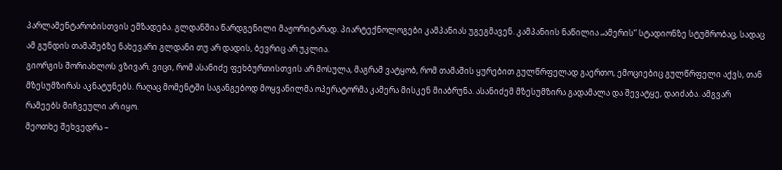პარლამენტარობისთვის ემზადება. გლდანშია წარდგენილი მაჟორიტარად. პიარტექნოლოგები კამპანიას უგეგმავენ. კამპანიის ნაწილია „ამერის“ სტადიონზე სტუმრობაც, სადაც ამ გუნდის თამაშებზე ნახევარი გლდანი თუ არ დადის, ბევრიც არ უკლია.
გიორგის შორიახლოს ვზივარ. ვიცი, რომ ასანიძე ფეხბურთისთვის არ მოსულა, მაგრამ ვატყობ, რომ თამაშის ყურებით გულწრფელად გაერთო, ემოციებიც გულწრფელი აქვს, თან მზესუმზირას აკნატუნებს. რაღაც მომენტში საგანგებოდ მოყვანილმა ოპერატორმა კამერა მისკენ მიაბრუნა. ასანიძემ მზესუმზირა გადამალა და შევატყე, დაიძაბა. ამგვარ რამეებს მიჩვეული არ იყო.
მეოთხე შეხვედრა –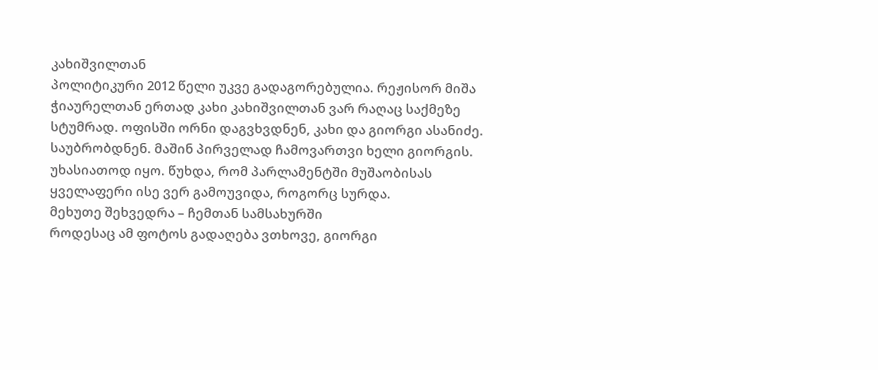კახიშვილთან
პოლიტიკური 2012 წელი უკვე გადაგორებულია. რეჟისორ მიშა ჭიაურელთან ერთად კახი კახიშვილთან ვარ რაღაც საქმეზე სტუმრად. ოფისში ორნი დაგვხვდნენ, კახი და გიორგი ასანიძე. საუბრობდნენ. მაშინ პირველად ჩამოვართვი ხელი გიორგის. უხასიათოდ იყო. წუხდა, რომ პარლამენტში მუშაობისას ყველაფერი ისე ვერ გამოუვიდა, როგორც სურდა.
მეხუთე შეხვედრა – ჩემთან სამსახურში
როდესაც ამ ფოტოს გადაღება ვთხოვე, გიორგი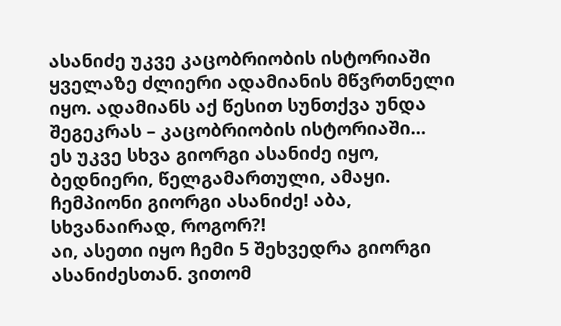ასანიძე უკვე კაცობრიობის ისტორიაში ყველაზე ძლიერი ადამიანის მწვრთნელი იყო. ადამიანს აქ წესით სუნთქვა უნდა შეგეკრას – კაცობრიობის ისტორიაში…
ეს უკვე სხვა გიორგი ასანიძე იყო, ბედნიერი, წელგამართული, ამაყი. ჩემპიონი გიორგი ასანიძე! აბა, სხვანაირად, როგორ?!
აი, ასეთი იყო ჩემი 5 შეხვედრა გიორგი ასანიძესთან. ვითომ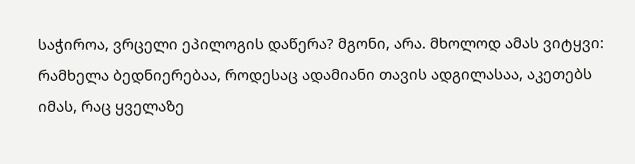საჭიროა, ვრცელი ეპილოგის დაწერა? მგონი, არა. მხოლოდ ამას ვიტყვი: რამხელა ბედნიერებაა, როდესაც ადამიანი თავის ადგილასაა, აკეთებს იმას, რაც ყველაზე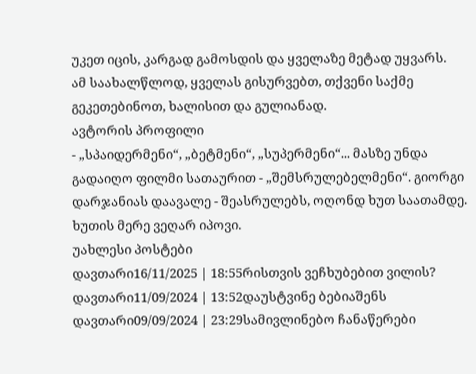უკეთ იცის, კარგად გამოსდის და ყველაზე მეტად უყვარს.
ამ საახალწლოდ, ყველას გისურვებთ, თქვენი საქმე გეკეთებინოთ, ხალისით და გულიანად.
ავტორის პროფილი
- „სპაიდერმენი“, „ბეტმენი“, „სუპერმენი“... მასზე უნდა გადაიღო ფილმი სათაურით - „შემსრულებელმენი“. გიორგი დარჯანიას დაავალე - შეასრულებს, ოღონდ ხუთ საათამდე. ხუთის მერე ვეღარ იპოვი.
უახლესი პოსტები
დავთარი16/11/2025 | 18:55რისთვის ვეჩხუბებით ვილის?
დავთარი11/09/2024 | 13:52დაუსტვინე ბებიაშენს
დავთარი09/09/2024 | 23:29სამივლინებო ჩანაწერები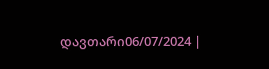დავთარი06/07/2024 |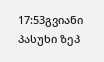17:53გვიანი პასუხი ზეპ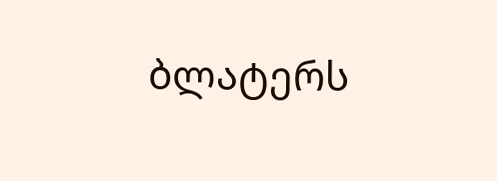ბლატერს